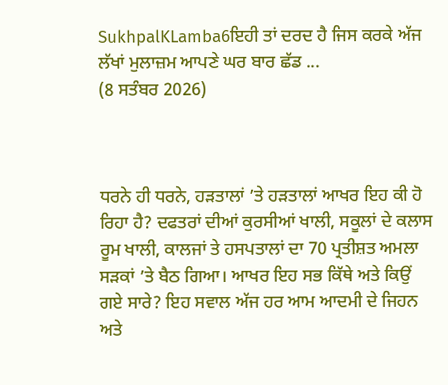SukhpalKLamba6ਇਹੀ ਤਾਂ ਦਰਦ ਹੈ ਜਿਸ ਕਰਕੇ ਅੱਜ ਲੱਖਾਂ ਮੁਲਾਜ਼ਮ ਆਪਣੇ ਘਰ ਬਾਰ ਛੱਡ ...
(8 ਸਤੰਬਰ 2026)



ਧਰਨੇ ਹੀ ਧਰਨੇ, ਹੜਤਾਲਾਂ ’ਤੇ ਹੜਤਾਲਾਂ ਆਖਰ ਇਹ ਕੀ ਹੋ ਰਿਹਾ ਹੈ? ਦਫਤਰਾਂ ਦੀਆਂ ਕੁਰਸੀਆਂ ਖਾਲੀ, ਸਕੂਲਾਂ ਦੇ ਕਲਾਸ ਰੂਮ ਖਾਲੀ, ਕਾਲਜਾਂ ਤੇ ਹਸਪਤਾਲਾਂ ਦਾ 70 ਪ੍ਰਤੀਸ਼ਤ ਅਮਲਾ ਸੜਕਾਂ ’ਤੇ ਬੈਠ ਗਿਆ। ਆਖਰ ਇਹ ਸਭ ਕਿੱਥੇ ਅਤੇ ਕਿਉਂ ਗਏ ਸਾਰੇ? ਇਹ ਸਵਾਲ ਅੱਜ ਹਰ ਆਮ ਆਦਮੀ ਦੇ ਜਿਹਨ ਅਤੇ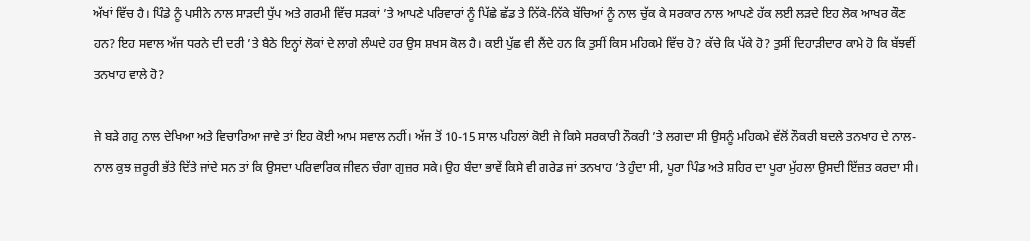ਅੱਖਾਂ ਵਿੱਚ ਹੈ। ਪਿੰਡੇ ਨੂੰ ਪਸੀਨੇ ਨਾਲ ਸਾੜਦੀ ਧੁੱਪ ਅਤੇ ਗਰਮੀ ਵਿੱਚ ਸੜਕਾਂ ’ਤੇ ਆਪਣੇ ਪਰਿਵਾਰਾਂ ਨੂੰ ਪਿੱਛੇ ਛੱਡ ਤੇ ਨਿੱਕੇ-ਨਿੱਕੇ ਬੱਚਿਆਂ ਨੂੰ ਨਾਲ ਚੁੱਕ ਕੇ ਸਰਕਾਰ ਨਾਲ ਆਪਣੇ ਹੱਕ ਲਈ ਲੜਦੇ ਇਹ ਲੋਕ ਆਖਰ ਕੌਣ ਹਨ? ਇਹ ਸਵਾਲ ਅੱਜ ਧਰਨੇ ਦੀ ਦਰੀ ’ਤੇ ਬੈਠੇ ਇਨ੍ਹਾਂ ਲੋਕਾਂ ਦੇ ਲਾਗੇ ਲੰਘਦੇ ਹਰ ਉਸ ਸ਼ਖਸ ਕੋਲ ਹੈ। ਕਈ ਪੁੱਛ ਵੀ ਲੈਂਦੇ ਹਨ ਕਿ ਤੁਸੀਂ ਕਿਸ ਮਹਿਕਮੇ ਵਿੱਚ ਹੋ? ਕੱਚੇ ਕਿ ਪੱਕੇ ਹੋ? ਤੁਸੀਂ ਦਿਹਾੜੀਦਾਰ ਕਾਮੇ ਹੋ ਕਿ ਬੱਝਵੀਂ ਤਨਖਾਹ ਵਾਲੇ ਹੋ?

ਜੇ ਬੜੇ ਗਹੁ ਨਾਲ ਦੇਖਿਆ ਅਤੇ ਵਿਚਾਰਿਆ ਜਾਵੇ ਤਾਂ ਇਹ ਕੋਈ ਆਮ ਸਵਾਲ ਨਹੀਂ। ਅੱਜ ਤੋਂ 10-15 ਸਾਲ ਪਹਿਲਾਂ ਕੋਈ ਜੇ ਕਿਸੇ ਸਰਕਾਰੀ ਨੌਕਰੀ ’ਤੇ ਲਗਦਾ ਸੀ ਉਸਨੂੰ ਮਹਿਕਮੇ ਵੱਲੋਂ ਨੌਕਰੀ ਬਦਲੇ ਤਨਖਾਹ ਦੇ ਨਾਲ-ਨਾਲ ਕੁਝ ਜ਼ਰੂਰੀ ਭੱਤੇ ਦਿੱਤੇ ਜਾਂਦੇ ਸਨ ਤਾਂ ਕਿ ਉਸਦਾ ਪਰਿਵਾਰਿਕ ਜੀਵਨ ਚੰਗਾ ਗੁਜ਼ਰ ਸਕੇ। ਉਹ ਬੰਦਾ ਭਾਵੇਂ ਕਿਸੇ ਵੀ ਗਰੇਡ ਜਾਂ ਤਨਖਾਹ ’ਤੇ ਹੁੰਦਾ ਸੀ, ਪੂਰਾ ਪਿੰਡ ਅਤੇ ਸ਼ਹਿਰ ਦਾ ਪੂਰਾ ਮੁੱਹਲਾ ਉਸਦੀ ਇੱਜ਼ਤ ਕਰਦਾ ਸੀ।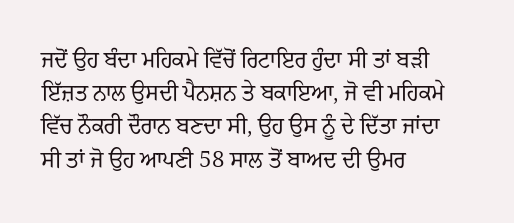ਜਦੋਂ ਉਹ ਬੰਦਾ ਮਹਿਕਮੇ ਵਿੱਚੋਂ ਰਿਟਾਇਰ ਹੁੰਦਾ ਸੀ ਤਾਂ ਬੜੀ ਇੱਜ਼ਤ ਨਾਲ ਉਸਦੀ ਪੈਨਸ਼ਨ ਤੇ ਬਕਾਇਆ, ਜੋ ਵੀ ਮਹਿਕਮੇ ਵਿੱਚ ਨੌਕਰੀ ਦੌਰਾਨ ਬਣਦਾ ਸੀ, ਉਹ ਉਸ ਨੂੰ ਦੇ ਦਿੱਤਾ ਜਾਂਦਾ ਸੀ ਤਾਂ ਜੋ ਉਹ ਆਪਣੀ 58 ਸਾਲ ਤੋਂ ਬਾਅਦ ਦੀ ਉਮਰ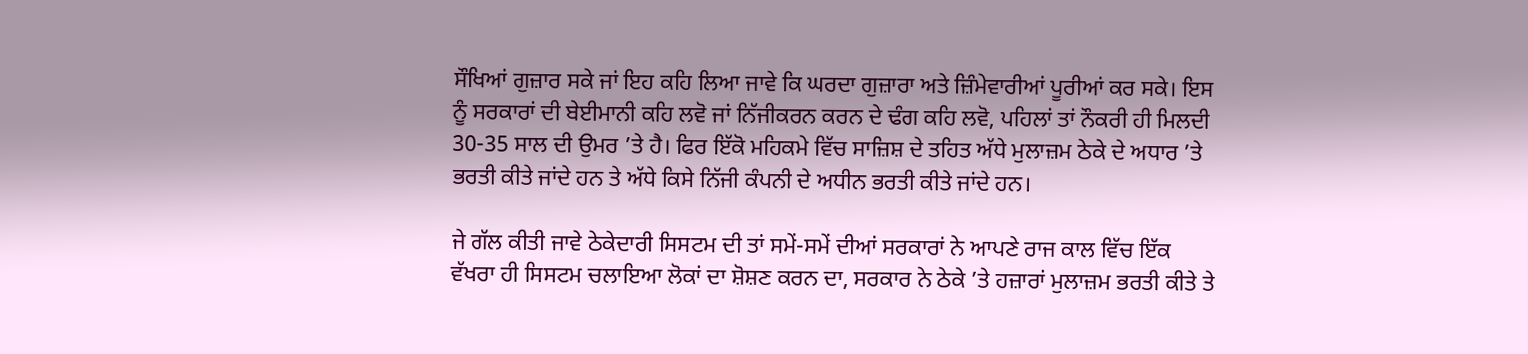ਸੌਖਿਆਂ ਗੁਜ਼ਾਰ ਸਕੇ ਜਾਂ ਇਹ ਕਹਿ ਲਿਆ ਜਾਵੇ ਕਿ ਘਰਦਾ ਗੁਜ਼ਾਰਾ ਅਤੇ ਜ਼ਿੰਮੇਵਾਰੀਆਂ ਪੂਰੀਆਂ ਕਰ ਸਕੇ। ਇਸ ਨੂੰ ਸਰਕਾਰਾਂ ਦੀ ਬੇਈਮਾਨੀ ਕਹਿ ਲਵੋ ਜਾਂ ਨਿੱਜੀਕਰਨ ਕਰਨ ਦੇ ਢੰਗ ਕਹਿ ਲਵੋ, ਪਹਿਲਾਂ ਤਾਂ ਨੌਕਰੀ ਹੀ ਮਿਲਦੀ 30-35 ਸਾਲ ਦੀ ਉਮਰ ’ਤੇ ਹੈ। ਫਿਰ ਇੱਕੋ ਮਹਿਕਮੇ ਵਿੱਚ ਸਾਜ਼ਿਸ਼ ਦੇ ਤਹਿਤ ਅੱਧੇ ਮੁਲਾਜ਼ਮ ਠੇਕੇ ਦੇ ਅਧਾਰ ’ਤੇ ਭਰਤੀ ਕੀਤੇ ਜਾਂਦੇ ਹਨ ਤੇ ਅੱਧੇ ਕਿਸੇ ਨਿੱਜੀ ਕੰਪਨੀ ਦੇ ਅਧੀਨ ਭਰਤੀ ਕੀਤੇ ਜਾਂਦੇ ਹਨ।

ਜੇ ਗੱਲ ਕੀਤੀ ਜਾਵੇ ਠੇਕੇਦਾਰੀ ਸਿਸਟਮ ਦੀ ਤਾਂ ਸਮੇਂ-ਸਮੇਂ ਦੀਆਂ ਸਰਕਾਰਾਂ ਨੇ ਆਪਣੇ ਰਾਜ ਕਾਲ ਵਿੱਚ ਇੱਕ ਵੱਖਰਾ ਹੀ ਸਿਸਟਮ ਚਲਾਇਆ ਲੋਕਾਂ ਦਾ ਸ਼ੋਸ਼ਣ ਕਰਨ ਦਾ, ਸਰਕਾਰ ਨੇ ਠੇਕੇ ’ਤੇ ਹਜ਼ਾਰਾਂ ਮੁਲਾਜ਼ਮ ਭਰਤੀ ਕੀਤੇ ਤੇ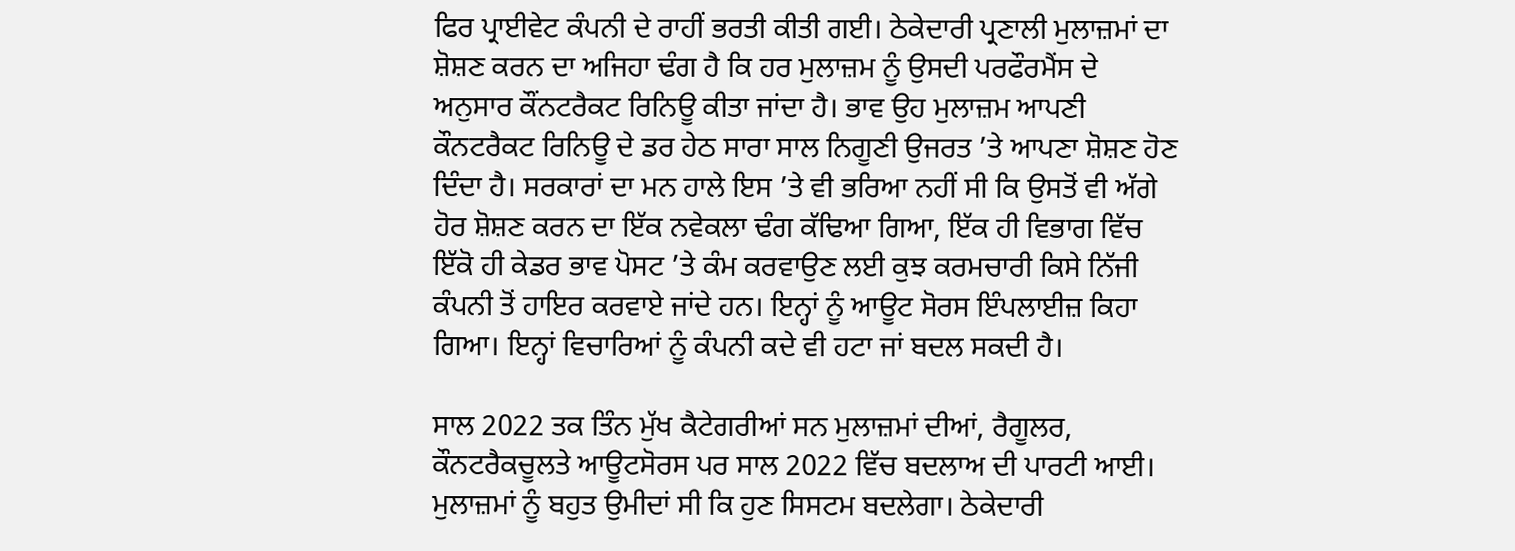ਫਿਰ ਪ੍ਰਾਈਵੇਟ ਕੰਪਨੀ ਦੇ ਰਾਹੀਂ ਭਰਤੀ ਕੀਤੀ ਗਈ। ਠੇਕੇਦਾਰੀ ਪ੍ਰਣਾਲੀ ਮੁਲਾਜ਼ਮਾਂ ਦਾ ਸ਼ੋਸ਼ਣ ਕਰਨ ਦਾ ਅਜਿਹਾ ਢੰਗ ਹੈ ਕਿ ਹਰ ਮੁਲਾਜ਼ਮ ਨੂੰ ਉਸਦੀ ਪਰਫੌਰਮੈਂਸ ਦੇ ਅਨੁਸਾਰ ਕੌਂਨਟਰੈਕਟ ਰਿਨਿਊ ਕੀਤਾ ਜਾਂਦਾ ਹੈ। ਭਾਵ ਉਹ ਮੁਲਾਜ਼ਮ ਆਪਣੀ ਕੌਨਟਰੈਕਟ ਰਿਨਿਊ ਦੇ ਡਰ ਹੇਠ ਸਾਰਾ ਸਾਲ ਨਿਗੂਣੀ ਉਜਰਤ ’ਤੇ ਆਪਣਾ ਸ਼ੋਸ਼ਣ ਹੋਣ ਦਿੰਦਾ ਹੈ। ਸਰਕਾਰਾਂ ਦਾ ਮਨ ਹਾਲੇ ਇਸ ’ਤੇ ਵੀ ਭਰਿਆ ਨਹੀਂ ਸੀ ਕਿ ਉਸਤੋਂ ਵੀ ਅੱਗੇ ਹੋਰ ਸ਼ੋਸ਼ਣ ਕਰਨ ਦਾ ਇੱਕ ਨਵੇਕਲਾ ਢੰਗ ਕੱਢਿਆ ਗਿਆ, ਇੱਕ ਹੀ ਵਿਭਾਗ ਵਿੱਚ ਇੱਕੋ ਹੀ ਕੇਡਰ ਭਾਵ ਪੋਸਟ ’ਤੇ ਕੰਮ ਕਰਵਾਉਣ ਲਈ ਕੁਝ ਕਰਮਚਾਰੀ ਕਿਸੇ ਨਿੱਜੀ ਕੰਪਨੀ ਤੋਂ ਹਾਇਰ ਕਰਵਾਏ ਜਾਂਦੇ ਹਨ। ਇਨ੍ਹਾਂ ਨੂੰ ਆਊਟ ਸੋਰਸ ਇੰਪਲਾਈਜ਼ ਕਿਹਾ ਗਿਆ। ਇਨ੍ਹਾਂ ਵਿਚਾਰਿਆਂ ਨੂੰ ਕੰਪਨੀ ਕਦੇ ਵੀ ਹਟਾ ਜਾਂ ਬਦਲ ਸਕਦੀ ਹੈ।

ਸਾਲ 2022 ਤਕ ਤਿੰਨ ਮੁੱਖ ਕੈਟੇਗਰੀਆਂ ਸਨ ਮੁਲਾਜ਼ਮਾਂ ਦੀਆਂ, ਰੈਗੂਲਰ, ਕੌਨਟਰੈਕਚੂਲਤੇ ਆਊਟਸੋਰਸ ਪਰ ਸਾਲ 2022 ਵਿੱਚ ਬਦਲਾਅ ਦੀ ਪਾਰਟੀ ਆਈ। ਮੁਲਾਜ਼ਮਾਂ ਨੂੰ ਬਹੁਤ ਉਮੀਦਾਂ ਸੀ ਕਿ ਹੁਣ ਸਿਸਟਮ ਬਦਲੇਗਾ। ਠੇਕੇਦਾਰੀ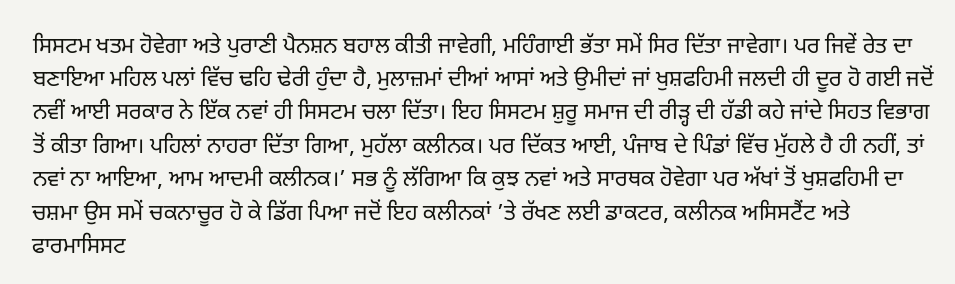ਸਿਸਟਮ ਖਤਮ ਹੋਵੇਗਾ ਅਤੇ ਪੁਰਾਣੀ ਪੈਨਸ਼ਨ ਬਹਾਲ ਕੀਤੀ ਜਾਵੇਗੀ, ਮਹਿੰਗਾਈ ਭੱਤਾ ਸਮੇਂ ਸਿਰ ਦਿੱਤਾ ਜਾਵੇਗਾ। ਪਰ ਜਿਵੇਂ ਰੇਤ ਦਾ ਬਣਾਇਆ ਮਹਿਲ ਪਲਾਂ ਵਿੱਚ ਢਹਿ ਢੇਰੀ ਹੁੰਦਾ ਹੈ, ਮੁਲਾਜ਼ਮਾਂ ਦੀਆਂ ਆਸਾਂ ਅਤੇ ਉਮੀਦਾਂ ਜਾਂ ਖੁਸ਼ਫਹਿਮੀ ਜਲਦੀ ਹੀ ਦੂਰ ਹੋ ਗਈ ਜਦੋਂ ਨਵੀਂ ਆਈ ਸਰਕਾਰ ਨੇ ਇੱਕ ਨਵਾਂ ਹੀ ਸਿਸਟਮ ਚਲਾ ਦਿੱਤਾ। ਇਹ ਸਿਸਟਮ ਸ਼ੁਰੂ ਸਮਾਜ ਦੀ ਰੀੜ੍ਹ ਦੀ ਹੱਡੀ ਕਹੇ ਜਾਂਦੇ ਸਿਹਤ ਵਿਭਾਗ ਤੋਂ ਕੀਤਾ ਗਿਆ। ਪਹਿਲਾਂ ਨਾਹਰਾ ਦਿੱਤਾ ਗਿਆ, ਮੁਹੱਲਾ ਕਲੀਨਕ। ਪਰ ਦਿੱਕਤ ਆਈ, ਪੰਜਾਬ ਦੇ ਪਿੰਡਾਂ ਵਿੱਚ ਮੁੱਹਲੇ ਹੈ ਹੀ ਨਹੀਂ, ਤਾਂ ਨਵਾਂ ਨਾ ਆਇਆ, ਆਮ ਆਦਮੀ ਕਲੀਨਕ।’ ਸਭ ਨੂੰ ਲੱਗਿਆ ਕਿ ਕੁਝ ਨਵਾਂ ਅਤੇ ਸਾਰਥਕ ਹੋਵੇਗਾ ਪਰ ਅੱਖਾਂ ਤੋਂ ਖੁਸ਼ਫਹਿਮੀ ਦਾ ਚਸ਼ਮਾ ਉਸ ਸਮੇਂ ਚਕਨਾਚੂਰ ਹੋ ਕੇ ਡਿੱਗ ਪਿਆ ਜਦੋਂ ਇਹ ਕਲੀਨਕਾਂ ’ਤੇ ਰੱਖਣ ਲਈ ਡਾਕਟਰ, ਕਲੀਨਕ ਅਸਿਸਟੈਂਟ ਅਤੇ ਫਾਰਮਾਸਿਸਟ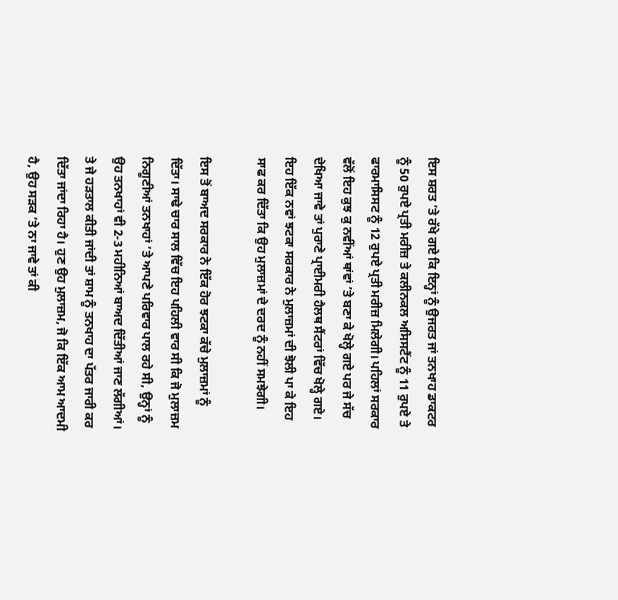ਇਸ ਸ਼ਰਤ ’ਤੇ ਰੱਖੇ ਗਏ ਕਿ ਇਨ੍ਹਾਂ ਨੂੰ ਉਜਰਤ ਜਾਂ ਤਨਖਾਹ ਡਾਕਟਰ ਨੂੰ 50 ਰੁਪਏ ਪ੍ਰਤੀ ਮਰੀਜ਼ ਤੇ ਕਲੀਨਕਲ ਅਸਿਸਟੈਂਟ ਨੂੰ 11 ਰੁਪਏ ਤੇ ਫਾਰਮਾਸਿਸਟ ਨੂੰ 12 ਰੁਪਏ ਪ੍ਰਤੀ ਮਰੀਜ਼ ਮਿਲੇਗੀ। ਪਹਿਲਾਂ ਸਰਕਾਰ ਵੱਲੋਂ ਇਹ ਕੁਝ ਕੁ ਨਵੀਂਆਂ ਥਾਂਵਾਂ ’ਤੇ ਬਣਾ ਕੇ ਖੋਲ੍ਹੇ ਗਏ ਪਰ ਜੇ ਸੱਚ ਦੇਖਿਆ ਜਾਵੇ ਤਾਂ ਪੁਰਾਣੇ ਪ੍ਰਾਈਮਰੀ ਹੈਲਥ ਸੈਂਟਰਾਂ ਵਿੱਚ ਖੋਲ੍ਹੇ ਗਏ। ਇਹ ਇੱਕ ਨਵਾਂ ਝਟਕਾ ਸਰਕਾਰ ਨੇ ਮੁਲਾਜ਼ਮਾਂ ਦੀ ਝੋਲੀ ਪਾ ਕੇ ਇਹ ਸਾਫ ਕਰ ਦਿੱਤਾ ਕਿ ਉਹ ਮੁਲਾਜ਼ਮਾਂ ਦੇ ਦਰਦ ਨੂੰ ਨਹੀਂ ਸਮਝੇਗੀ।

ਇਸ ਤੋਂ ਬਾਅਦ ਸਰਕਾਰ ਨੇ ਇੱਕ ਹੋਰ ਝਟਕਾ ਕੱਚੇ ਮੁਲਾਜ਼ਮਾਂ ਨੂੰ ਦਿੱਤਾ। ਸਾਢੇ ਚਾਰ ਸਾਲ ਵਿੱਚ ਇਹ ਪਹਿਲੀ ਵਾਰ ਸੀ ਕਿ ਜੋ ਮੁਲਾਜ਼ਮ ਨਿਗੂਣੀਆਂ ਤਨਖਾਹਾਂ ’ਤੇ ਆਪਣੇ ਪਰਿਵਾਰ ਪਾਲ ਰਹੇ ਸੀ, ਉਨ੍ਹਾਂ ਨੂੰ ਉਹ ਤਨਖਾਹਾਂ ਵੀ 2-3 ਮਹੀਨਿਆਂ ਬਾਅਦ ਦਿੱਤੀਆਂ ਜਾਣ ਲੱਗੀਆਂ। ਤੇ ਜੇ ਹੜਤਾਲ ਕੀਤੀ ਜਾਂਦੀ ਤਾਂ ਸ਼ਾਮ ਨੂੰ ਤਨਖਾਹ ਦਾ ਪੱਤਰ ਜਾਰੀ ਕਰ ਦਿੱਤਾ ਜਾਂਦਾ ਰਿਹਾ ਹੈ। ਹੁਣ ਉਹ ਮੁਲਾਜ਼ਮ, ਜੋ ਕਿ ਇੱਕ ਆਮ ਆਦਮੀ ਹੈ, ਉਹ ਸੜਕ ’ਤੇ ਨਾ ਜਾਵੇ ਤਾਂ ਕੀ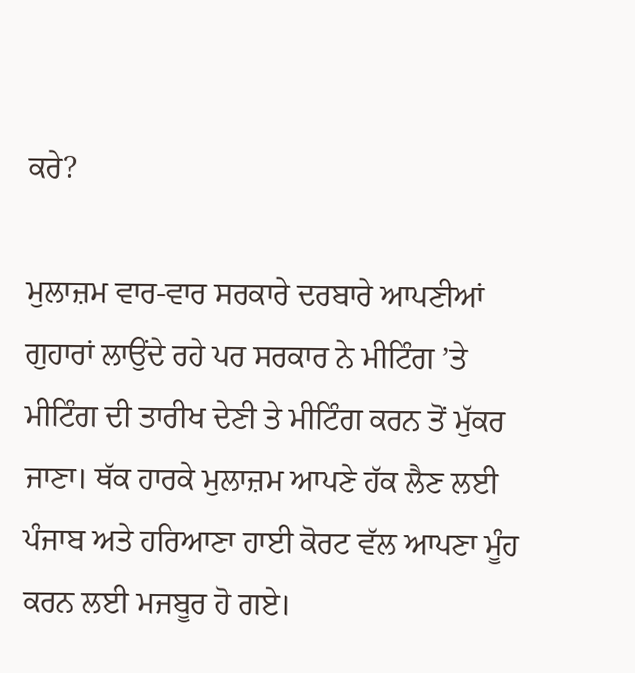ਕਰੇ?

ਮੁਲਾਜ਼ਮ ਵਾਰ-ਵਾਰ ਸਰਕਾਰੇ ਦਰਬਾਰੇ ਆਪਣੀਆਂ ਗੁਹਾਰਾਂ ਲਾਉਂਦੇ ਰਹੇ ਪਰ ਸਰਕਾਰ ਨੇ ਮੀਟਿੰਗ ’ਤੇ ਮੀਟਿੰਗ ਦੀ ਤਾਰੀਖ ਦੇਣੀ ਤੇ ਮੀਟਿੰਗ ਕਰਨ ਤੋਂ ਮੁੱਕਰ ਜਾਣਾ। ਥੱਕ ਹਾਰਕੇ ਮੁਲਾਜ਼ਮ ਆਪਣੇ ਹੱਕ ਲੈਣ ਲਈ ਪੰਜਾਬ ਅਤੇ ਹਰਿਆਣਾ ਹਾਈ ਕੋਰਟ ਵੱਲ ਆਪਣਾ ਮੂੰਹ ਕਰਨ ਲਈ ਮਜਬੂਰ ਹੋ ਗਏ।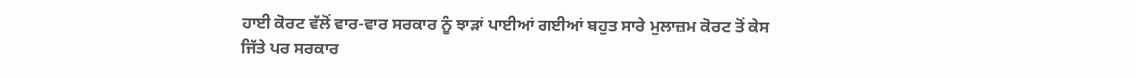ਹਾਈ ਕੋਰਟ ਵੱਲੋਂ ਵਾਰ-ਵਾਰ ਸਰਕਾਰ ਨੂੰ ਝਾੜਾਂ ਪਾਈਆਂ ਗਈਆਂ ਬਹੁਤ ਸਾਰੇ ਮੁਲਾਜ਼ਮ ਕੋਰਟ ਤੋਂ ਕੇਸ ਜਿੱਤੇ ਪਰ ਸਰਕਾਰ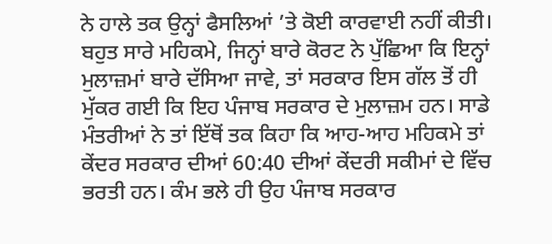ਨੇ ਹਾਲੇ ਤਕ ਉਨ੍ਹਾਂ ਫੈਸਲਿਆਂ ’ਤੇ ਕੋਈ ਕਾਰਵਾਈ ਨਹੀਂ ਕੀਤੀ। ਬਹੁਤ ਸਾਰੇ ਮਹਿਕਮੇ, ਜਿਨ੍ਹਾਂ ਬਾਰੇ ਕੋਰਟ ਨੇ ਪੁੱਛਿਆ ਕਿ ਇਨ੍ਹਾਂ ਮੁਲਾਜ਼ਮਾਂ ਬਾਰੇ ਦੱਸਿਆ ਜਾਵੇ, ਤਾਂ ਸਰਕਾਰ ਇਸ ਗੱਲ ਤੋਂ ਹੀ ਮੁੱਕਰ ਗਈ ਕਿ ਇਹ ਪੰਜਾਬ ਸਰਕਾਰ ਦੇ ਮੁਲਾਜ਼ਮ ਹਨ। ਸਾਡੇ ਮੰਤਰੀਆਂ ਨੇ ਤਾਂ ਇੱਥੋਂ ਤਕ ਕਿਹਾ ਕਿ ਆਹ-ਆਹ ਮਹਿਕਮੇ ਤਾਂ ਕੇਂਦਰ ਸਰਕਾਰ ਦੀਆਂ 60:40 ਦੀਆਂ ਕੇਂਦਰੀ ਸਕੀਮਾਂ ਦੇ ਵਿੱਚ ਭਰਤੀ ਹਨ। ਕੰਮ ਭਲੇ ਹੀ ਉਹ ਪੰਜਾਬ ਸਰਕਾਰ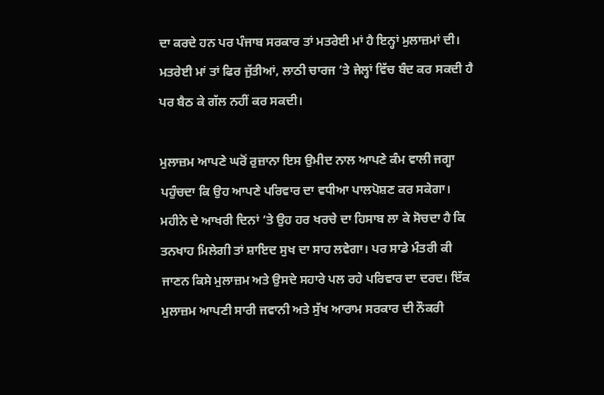ਦਾ ਕਰਦੇ ਹਨ ਪਰ ਪੰਜਾਬ ਸਰਕਾਰ ਤਾਂ ਮਤਰੇਈ ਮਾਂ ਹੈ ਇਨ੍ਹਾਂ ਮੁਲਾਜ਼ਮਾਂ ਦੀ। ਮਤਰੇਈ ਮਾਂ ਤਾਂ ਫਿਰ ਜੁੱਤੀਆਂ, ਲਾਠੀ ਚਾਰਜ ’ਤੇ ਜੇਲ੍ਹਾਂ ਵਿੱਚ ਬੰਦ ਕਰ ਸਕਦੀ ਹੈ ਪਰ ਬੈਠ ਕੇ ਗੱਲ ਨਹੀਂ ਕਰ ਸਕਦੀ।

ਮੁਲਾਜ਼ਮ ਆਪਣੇ ਘਰੋਂ ਰੁਜ਼ਾਨਾ ਇਸ ਉਮੀਦ ਨਾਲ ਆਪਣੇ ਕੰਮ ਵਾਲੀ ਜਗ੍ਹਾ ਪਹੁੰਚਦਾ ਕਿ ਉਹ ਆਪਣੇ ਪਰਿਵਾਰ ਦਾ ਵਧੀਆ ਪਾਲਪੋਸ਼ਣ ਕਰ ਸਕੇਗਾ। ਮਹੀਨੇ ਦੇ ਆਖਰੀ ਦਿਨਾਂ ’ਤੇ ਉਹ ਹਰ ਖਰਚੇ ਦਾ ਹਿਸਾਬ ਲਾ ਕੇ ਸੋਚਦਾ ਹੈ ਕਿ ਤਨਖਾਹ ਮਿਲੇਗੀ ਤਾਂ ਸ਼ਾਇਦ ਸੁਖ ਦਾ ਸਾਹ ਲਵੇਗਾ। ਪਰ ਸਾਡੇ ਮੰਤਰੀ ਕੀ ਜਾਣਨ ਕਿਸੇ ਮੁਲਾਜ਼ਮ ਅਤੇ ਉਸਦੇ ਸਹਾਰੇ ਪਲ ਰਹੇ ਪਰਿਵਾਰ ਦਾ ਦਰਦ। ਇੱਕ ਮੁਲਾਜ਼ਮ ਆਪਣੀ ਸਾਰੀ ਜਵਾਨੀ ਅਤੇ ਸੁੱਖ ਆਰਾਮ ਸਰਕਾਰ ਦੀ ਨੌਕਰੀ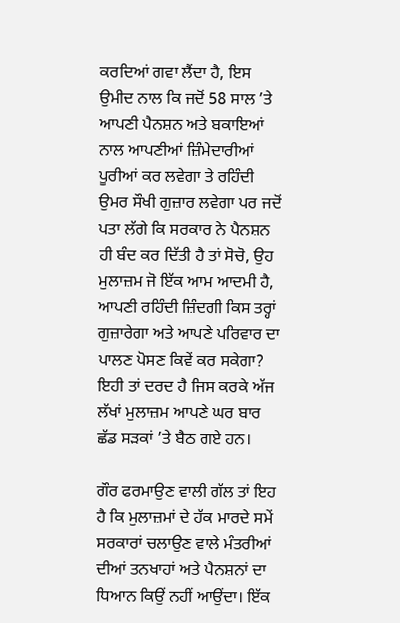ਕਰਦਿਆਂ ਗਵਾ ਲੈਂਦਾ ਹੈ, ਇਸ ਉਮੀਦ ਨਾਲ ਕਿ ਜਦੋਂ 58 ਸਾਲ ’ਤੇ ਆਪਣੀ ਪੈਨਸ਼ਨ ਅਤੇ ਬਕਾਇਆਂ ਨਾਲ ਆਪਣੀਆਂ ਜ਼ਿੰਮੇਦਾਰੀਆਂ ਪੂਰੀਆਂ ਕਰ ਲਵੇਗਾ ਤੇ ਰਹਿੰਦੀ ਉਮਰ ਸੌਖੀ ਗੁਜ਼ਾਰ ਲਵੇਗਾ ਪਰ ਜਦੋਂ ਪਤਾ ਲੱਗੇ ਕਿ ਸਰਕਾਰ ਨੇ ਪੈਨਸ਼ਨ ਹੀ ਬੰਦ ਕਰ ਦਿੱਤੀ ਹੈ ਤਾਂ ਸੋਚੋ, ਉਹ ਮੁਲਾਜ਼ਮ ਜੋ ਇੱਕ ਆਮ ਆਦਮੀ ਹੈ, ਆਪਣੀ ਰਹਿੰਦੀ ਜ਼ਿੰਦਗੀ ਕਿਸ ਤਰ੍ਹਾਂ ਗੁਜ਼ਾਰੇਗਾ ਅਤੇ ਆਪਣੇ ਪਰਿਵਾਰ ਦਾ ਪਾਲਣ ਪੋਸਣ ਕਿਵੇਂ ਕਰ ਸਕੇਗਾ? ਇਹੀ ਤਾਂ ਦਰਦ ਹੈ ਜਿਸ ਕਰਕੇ ਅੱਜ ਲੱਖਾਂ ਮੁਲਾਜ਼ਮ ਆਪਣੇ ਘਰ ਬਾਰ ਛੱਡ ਸੜਕਾਂ ’ਤੇ ਬੈਠ ਗਏ ਹਨ।

ਗੌਰ ਫਰਮਾਉਣ ਵਾਲੀ ਗੱਲ ਤਾਂ ਇਹ ਹੈ ਕਿ ਮੁਲਾਜ਼ਮਾਂ ਦੇ ਹੱਕ ਮਾਰਦੇ ਸਮੇਂ ਸਰਕਾਰਾਂ ਚਲਾਉਣ ਵਾਲੇ ਮੰਤਰੀਆਂ ਦੀਆਂ ਤਨਖਾਹਾਂ ਅਤੇ ਪੈਨਸ਼ਨਾਂ ਦਾ ਧਿਆਨ ਕਿਉਂ ਨਹੀਂ ਆਉਂਦਾ। ਇੱਕ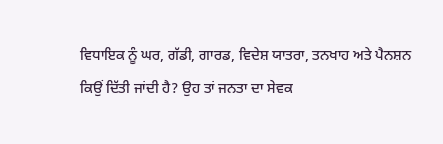ਵਿਧਾਇਕ ਨੂੰ ਘਰ, ਗੱਡੀ, ਗਾਰਡ, ਵਿਦੇਸ਼ ਯਾਤਰਾ, ਤਨਖਾਹ ਅਤੇ ਪੈਨਸ਼ਨ ਕਿਉਂ ਦਿੱਤੀ ਜਾਂਦੀ ਹੈ? ਉਹ ਤਾਂ ਜਨਤਾ ਦਾ ਸੇਵਕ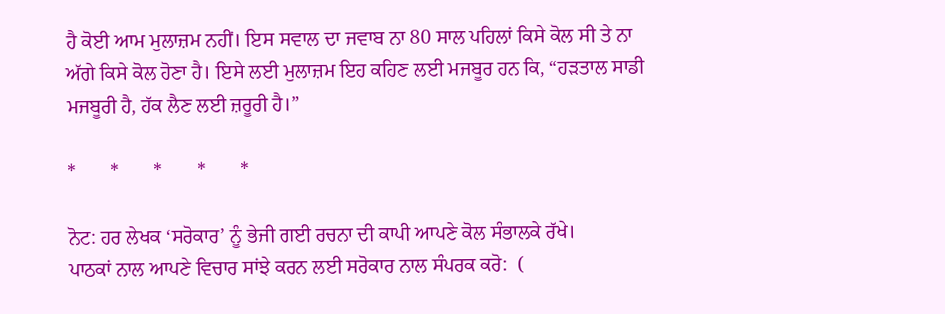ਹੈ ਕੋਈ ਆਮ ਮੁਲਾਜ਼ਮ ਨਹੀਂ। ਇਸ ਸਵਾਲ ਦਾ ਜਵਾਬ ਨਾ 80 ਸਾਲ ਪਹਿਲਾਂ ਕਿਸੇ ਕੋਲ ਸੀ ਤੇ ਨਾ ਅੱਗੇ ਕਿਸੇ ਕੋਲ ਹੋਣਾ ਹੈ। ਇਸੇ ਲਈ ਮੁਲਾਜ਼ਮ ਇਹ ਕਹਿਣ ਲਈ ਮਜਬੂਰ ਹਨ ਕਿ, “ਹੜਤਾਲ ਸਾਡੀ ਮਜਬੂਰੀ ਹੈ, ਹੱਕ ਲੈਣ ਲਈ ਜ਼ਰੂਰੀ ਹੈ।”

*       *       *       *       *

ਨੋਟ: ਹਰ ਲੇਖਕ ‘ਸਰੋਕਾਰ’ ਨੂੰ ਭੇਜੀ ਗਈ ਰਚਨਾ ਦੀ ਕਾਪੀ ਆਪਣੇ ਕੋਲ ਸੰਭਾਲਕੇ ਰੱਖੇ।
ਪਾਠਕਾਂ ਨਾਲ ਆਪਣੇ ਵਿਚਾਰ ਸਾਂਝੇ ਕਰਨ ਲਈ ਸਰੋਕਾਰ ਨਾਲ ਸੰਪਰਕ ਕਰੋ:  (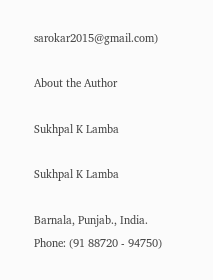sarokar2015@gmail.com)

About the Author

Sukhpal K Lamba

Sukhpal K Lamba

Barnala, Punjab., India.
Phone: (91 88720 - 94750)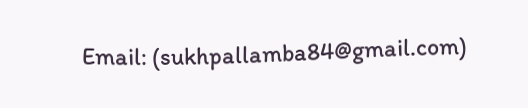Email: (sukhpallamba84@gmail.com)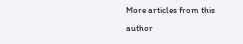More articles from this author